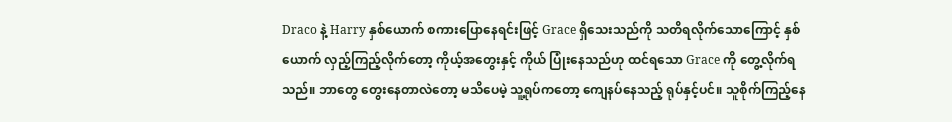Draco နဲ့ Harry နှစ်ယောက် စကားပြောနေရင်းဖြင့် Grace ရှိသေးသည်ကို သတိရလိုက်သောကြောင့် နှစ်ယောက် လှည့်ကြည့်လိုက်တော့ ကိုယ့်အတွေးနှင့် ကိုယ် ပြုံးနေသည်ဟု ထင်ရသော Grace ကို တွေ့လိုက်ရသည်။ ဘာတွေ တွေးနေတာလဲတော့ မသိပေမဲ့ သူ့ရုပ်ကတော့ ကျေနပ်နေသည့် ရုပ်နှင့်ပင်။ သူစိုက်ကြည့်နေ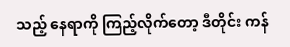သည့် နေရာကို ကြည့်လိုက်တော့ ဒီတိုင်း ကန်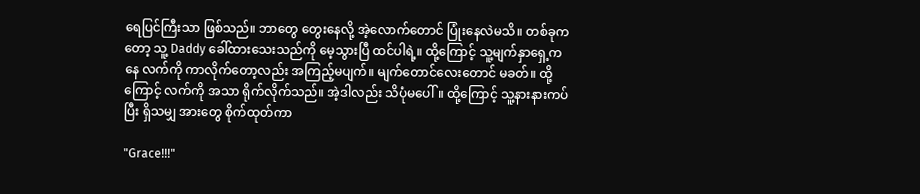ရေပြင်ကြီးသာ ဖြစ်သည်။ ဘာတွေ တွေးနေလို့ အဲ့လောက်တောင် ပြုံးနေလဲမသိ။ တစ်ခုကတော့ သူ့ Daddy ခေါ်ထားသေးသည်ကို မေ့သွားပြီ ထင်ပါရဲ့။ ထို့ကြောင့် သူ့မျက်နှာရှေ့ကနေ လက်ကို ကာလိုက်တော့လည်း အကြည့်မပျက်။ မျက်တောင်လေးတောင် မခတ်။ ထို့ကြောင့် လက်ကို အသာ ရိုက်လိုက်သည်။ အဲ့ဒါလည်း သိပုံမပေါ်။ ထို့ကြောင့် သူ့နားနားကပ်ပြီး ရှိသမျှ အားတွေ စိုက်ထုတ်ကာ

"Grace!!!"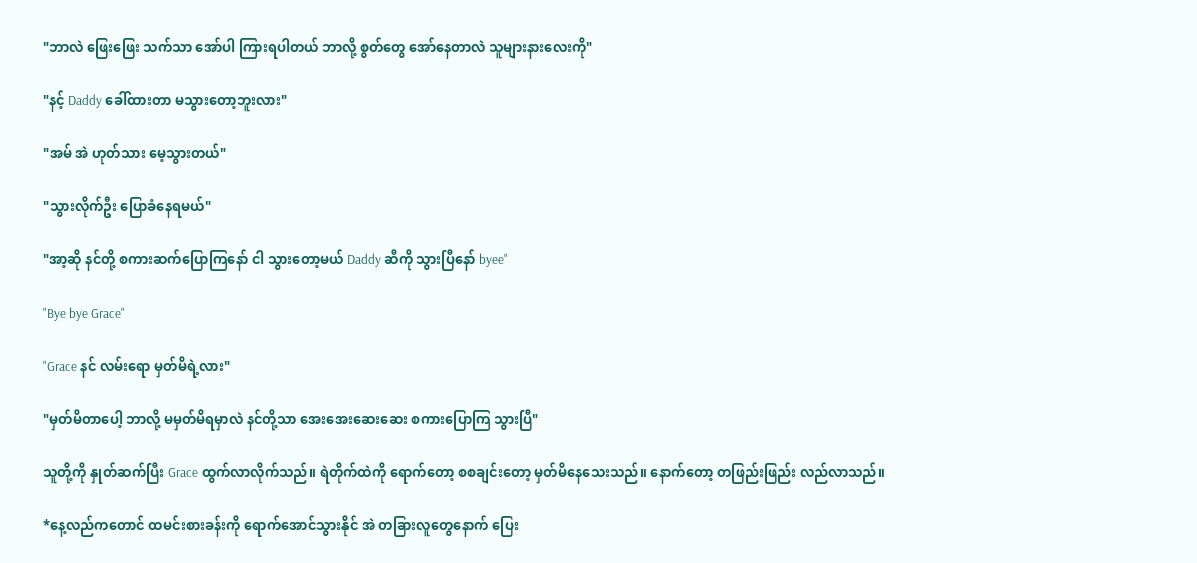"ဘာလဲ ဖြေးဖြေး သက်သာ အော်ပါ ကြားရပါတယ် ဘာလို့ စွတ်တွေ အော်နေတာလဲ သူများနားလေးကို"

"နင့် Daddy ခေါ်ထားတာ မသွားတော့ဘူးလား"

"အမ် အဲ ဟုတ်သား မေ့သွားတယ်"

"သွားလိုက်ဦး ပြောခံနေရမယ်"

"အာ့ဆို နင်တို့ စကားဆက်ပြောကြနော် ငါ သွားတော့မယ် Daddy ဆီကို သွားပြီနော် byee"

"Bye bye Grace"

"Grace နင် လမ်းရော မှတ်မိရဲ့လား"

"မှတ်မိတာပေါ့ ဘာလို့ မမှတ်မိရမှာလဲ နင်တို့သာ အေးအေးဆေးဆေး စကားပြောကြ သွားပြီ"

သူတို့ကို နှုတ်ဆက်ပြီး Grace ထွက်လာလိုက်သည်။ ရဲတိုက်ထဲကို ရောက်တော့ စစချင်းတော့ မှတ်မိနေသေးသည်။ နောက်တော့ တဖြည်းဖြည်း လည်လာသည်။

*နေ့လည်ကတောင် ထမင်းစားခန်းကို ရောက်အောင်သွားနိုင် အဲ တခြားလူတွေနောက် ပြေး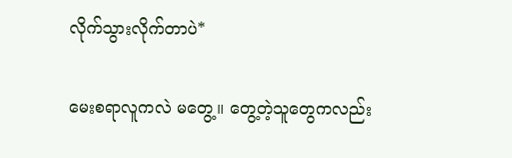လိုက်သွားလိုက်တာပဲ*

မေးစရာလူကလဲ မတွေ့။ တွေ့တဲ့သူတွေကလည်း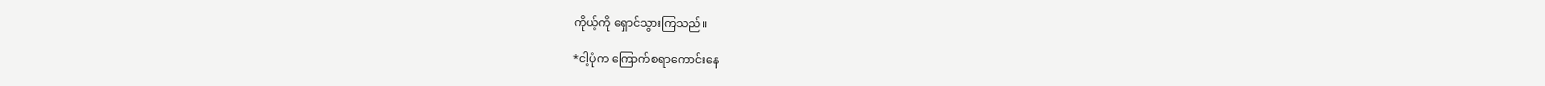ကိုယ့်ကို ရှောင်သွားကြသည်။

*ငါ့ပုံက ကြောက်စရာကောင်းနေ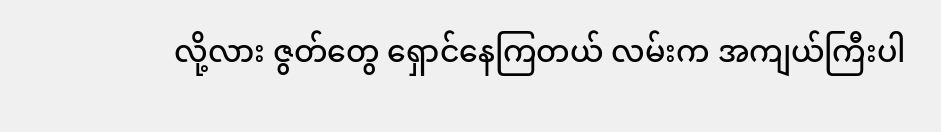လို့လား ဇွတ်တွေ ရှောင်နေကြတယ် လမ်းက အကျယ်ကြီးပါ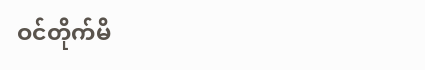ဝင်တိုက်မိ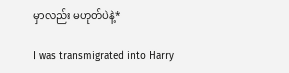မှာလည်း မဟုတ်ပဲနဲ့*

I was transmigrated into Harry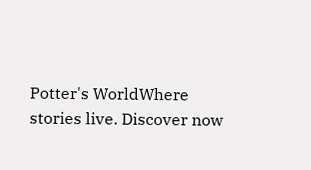Potter's WorldWhere stories live. Discover now